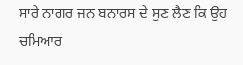ਸਾਰੇ ਨਾਗਰ ਜਨ ਬਨਾਰਸ ਦੇ ਸੁਣ ਲੈਣ ਕਿ ਉਹ ਚਮਿਆਰ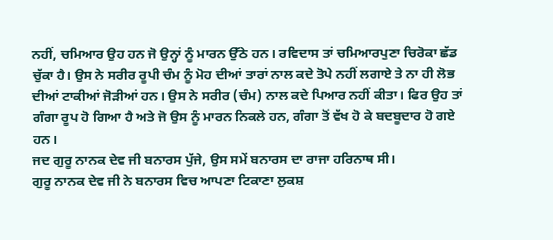ਨਹੀਂ, ਚਮਿਆਰ ਉਹ ਹਨ ਜੋ ਉਨ੍ਹਾਂ ਨੂੰ ਮਾਰਨ ਉੱਠੇ ਹਨ। ਰਵਿਦਾਸ ਤਾਂ ਚਮਿਆਰਪੁਣਾ ਚਿਰੋਕਾ ਛੱਡ ਚੁੱਕਾ ਹੈ। ਉਸ ਨੇ ਸਰੀਰ ਰੂਪੀ ਚੰਮ ਨੂੰ ਮੋਹ ਦੀਆਂ ਤਾਰਾਂ ਨਾਲ ਕਦੇ ਤੋਪੇ ਨਹੀਂ ਲਗਾਏ ਤੇ ਨਾ ਹੀ ਲੋਭ ਦੀਆਂ ਟਾਕੀਆਂ ਜੋੜੀਆਂ ਹਨ। ਉਸ ਨੇ ਸਰੀਰ (ਚੰਮ) ਨਾਲ ਕਦੇ ਪਿਆਰ ਨਹੀਂ ਕੀਤਾ। ਫਿਰ ਉਹ ਤਾਂ ਗੰਗਾ ਰੂਪ ਹੋ ਗਿਆ ਹੈ ਅਤੇ ਜੋ ਉਸ ਨੂੰ ਮਾਰਨ ਨਿਕਲੇ ਹਨ, ਗੰਗਾ ਤੋਂ ਵੱਖ ਹੋ ਕੇ ਬਦਬੂਦਾਰ ਹੋ ਗਏ ਹਨ।
ਜਦ ਗੁਰੂ ਨਾਨਕ ਦੇਵ ਜੀ ਬਨਾਰਸ ਪੁੱਜੇ, ਉਸ ਸਮੇਂ ਬਨਾਰਸ ਦਾ ਰਾਜਾ ਹਰਿਨਾਥ ਸੀ।
ਗੁਰੂ ਨਾਨਕ ਦੇਵ ਜੀ ਨੇ ਬਨਾਰਸ ਵਿਚ ਆਪਣਾ ਟਿਕਾਣਾ ਲੁਕਸ਼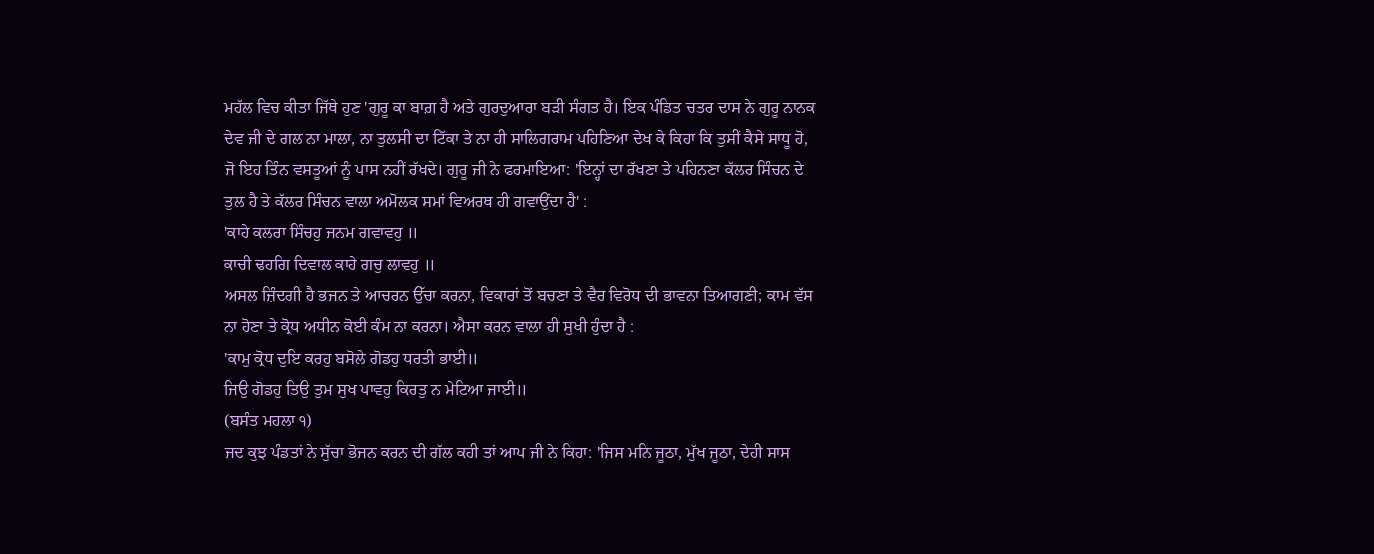ਮਹੱਲ ਵਿਚ ਕੀਤਾ ਜਿੱਥੇ ਹੁਣ 'ਗੁਰੂ ਕਾ ਬਾਗ਼ ਹੈ ਅਤੇ ਗੁਰਦੁਆਰਾ ਬੜੀ ਸੰਗਤ ਹੈ। ਇਕ ਪੰਡਿਤ ਚਤਰ ਦਾਸ ਨੇ ਗੁਰੂ ਨਾਨਕ ਦੇਵ ਜੀ ਦੇ ਗਲ ਨਾ ਮਾਲਾ, ਨਾ ਤੁਲਸੀ ਦਾ ਟਿੱਕਾ ਤੇ ਨਾ ਹੀ ਸਾਲਿਗਰਾਮ ਪਹਿਣਿਆ ਦੇਖ ਕੇ ਕਿਹਾ ਕਿ ਤੁਸੀਂ ਕੈਸੇ ਸਾਧੂ ਹੋ, ਜੋ ਇਹ ਤਿੰਨ ਵਸਤੂਆਂ ਨੂੰ ਪਾਸ ਨਹੀਂ ਰੱਖਦੇ। ਗੁਰੂ ਜੀ ਨੇ ਫਰਮਾਇਆ: 'ਇਨ੍ਹਾਂ ਦਾ ਰੱਖਣਾ ਤੇ ਪਹਿਨਣਾ ਕੱਲਰ ਸਿੰਚਨ ਦੇ ਤੁਲ ਹੈ ਤੇ ਕੱਲਰ ਸਿੰਚਨ ਵਾਲਾ ਅਮੋਲਕ ਸਮਾਂ ਵਿਅਰਥ ਹੀ ਗਵਾਉਂਦਾ ਹੈ' :
'ਕਾਹੇ ਕਲਰਾ ਸਿੰਚਹੁ ਜਨਮ ਗਵਾਵਹੁ ॥
ਕਾਚੀ ਢਹਗਿ ਦਿਵਾਲ ਕਾਹੇ ਗਚੁ ਲਾਵਹੁ ॥
ਅਸਲ ਜ਼ਿੰਦਗੀ ਹੈ ਭਜਨ ਤੇ ਆਚਰਨ ਉੱਚਾ ਕਰਨਾ, ਵਿਕਾਰਾਂ ਤੋਂ ਬਚਣਾ ਤੇ ਵੈਰ ਵਿਰੋਧ ਦੀ ਭਾਵਨਾ ਤਿਆਗਣੀ; ਕਾਮ ਵੱਸ ਨਾ ਹੋਣਾ ਤੇ ਕ੍ਰੋਧ ਅਧੀਨ ਕੋਈ ਕੰਮ ਨਾ ਕਰਨਾ। ਐਸਾ ਕਰਨ ਵਾਲਾ ਹੀ ਸੁਖੀ ਹੁੰਦਾ ਹੈ :
'ਕਾਮੁ ਕ੍ਰੋਧ ਦੁਇ ਕਰਹੁ ਬਸੋਲੇ ਗੋਡਹੁ ਧਰਤੀ ਭਾਈ॥
ਜਿਉ ਗੋਡਹੁ ਤਿਉ ਤੁਮ ਸੁਖ ਪਾਵਹੁ ਕਿਰਤੁ ਨ ਮੇਟਿਆ ਜਾਈ॥
(ਬਸੰਤ ਮਹਲਾ ੧)
ਜਦ ਕੁਝ ਪੰਡਤਾਂ ਨੇ ਸੁੱਚਾ ਭੋਜਨ ਕਰਨ ਦੀ ਗੱਲ ਕਹੀ ਤਾਂ ਆਪ ਜੀ ਨੇ ਕਿਹਾ: 'ਜਿਸ ਮਨਿ ਜੂਠਾ, ਮੁੱਖ ਜੂਠਾ, ਦੇਹੀ ਸਾਸ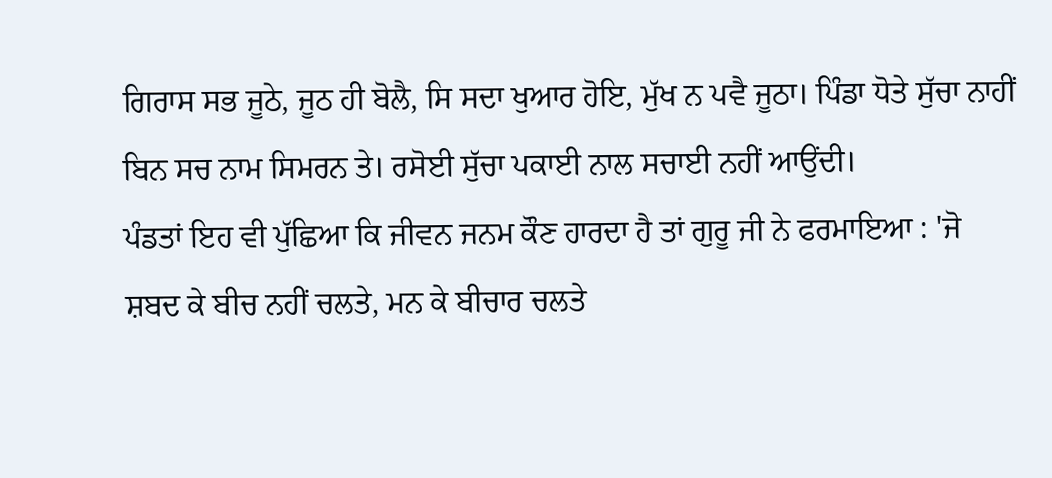ਗਿਰਾਸ ਸਭ ਜੂਠੇ, ਜੂਠ ਹੀ ਬੋਲੈ, ਸਿ ਸਦਾ ਖੁਆਰ ਹੋਇ, ਮੁੱਖ ਨ ਪਵੈ ਜੂਠਾ। ਪਿੰਡਾ ਧੋਤੇ ਸੁੱਚਾ ਨਾਹੀਂ ਬਿਨ ਸਚ ਨਾਮ ਸਿਮਰਨ ਤੇ। ਰਸੋਈ ਸੁੱਚਾ ਪਕਾਈ ਨਾਲ ਸਚਾਈ ਨਹੀਂ ਆਉਂਦੀ।
ਪੰਡਤਾਂ ਇਹ ਵੀ ਪੁੱਛਿਆ ਕਿ ਜੀਵਨ ਜਨਮ ਕੌਣ ਹਾਰਦਾ ਹੈ ਤਾਂ ਗੁਰੂ ਜੀ ਨੇ ਫਰਮਾਇਆ : 'ਜੋ ਸ਼ਬਦ ਕੇ ਬੀਚ ਨਹੀਂ ਚਲਤੇ, ਮਨ ਕੇ ਬੀਚਾਰ ਚਲਤੇ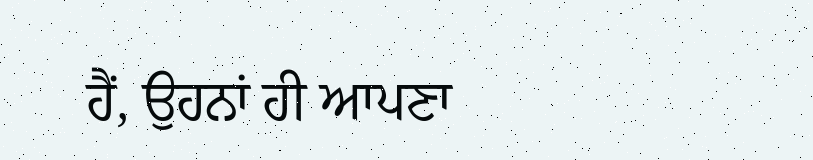ਹੈਂ, ਉਹਨਾਂ ਹੀ ਆਪਣਾ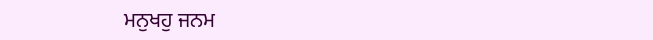ਮਨੁਖਹੁ ਜਨਮ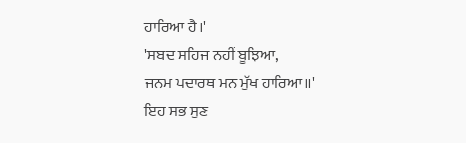ਹਾਰਿਆ ਹੈ।'
'ਸਬਦ ਸਹਿਜ ਨਹੀਂ ਬੂਝਿਆ,
ਜਨਮ ਪਦਾਰਥ ਮਨ ਮੁੱਖ ਹਾਰਿਆ॥'
ਇਹ ਸਭ ਸੁਣ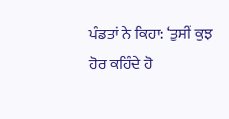ਪੰਡਤਾਂ ਨੇ ਕਿਹਾ: ‘ਤੁਸੀਂ ਕੁਝ ਹੋਰ ਕਹਿੰਦੇ ਹੋ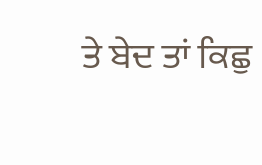ਤੇ ਬੇਦ ਤਾਂ ਕਿਛੁ